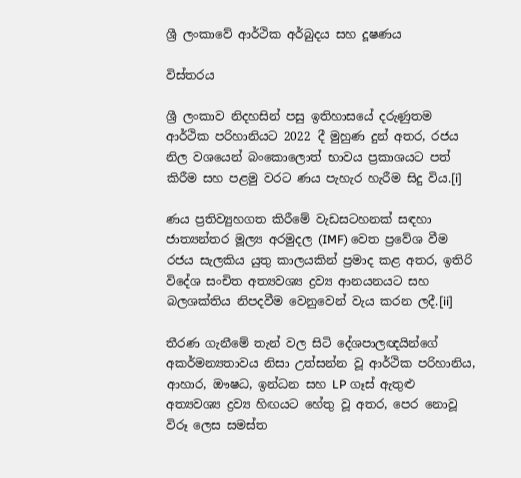ශ්‍රී ලංකාවේ ආර්ථික අර්බුදය සහ දූෂණය

විස්තරය

ශ්‍රී ලංකාව නිදහසින් පසු ඉතිහාසයේ දරුණුතම ආර්ථික පරිහානියට 2022 දී මුහුණ දුන් අතර, රජය නිල වශයෙන් බංකොලොත් භාවය ප්‍රකාශයට පත් කිරීම සහ පළමු වරට ණය පැහැර හැරීම සිදු විය.[i]

ණය ප්‍රතිව්‍යුහගත කිරීමේ වැඩසටහනක් සඳහා ජාත්‍යන්තර මූල්‍ය අරමුදල (IMF) වෙත ප්‍රවේශ වීම රජය සැලකිය යුතු කාලයකින් ප්‍රමාද කළ අතර, ඉතිරි විදේශ සංචිත අත්‍යවශ්‍ය ද්‍රව්‍ය ආනයනයට සහ බලශක්තිය නිපදවීම වෙනුවෙන් වැය කරන ලදී.[ii]

තීරණ ගැනීමේ තැන් වල සිටි දේශපාලඥයින්ගේ අකර්මන්‍යතාවය නිසා උත්සන්න වූ ආර්ථික පරිහානිය, ආහාර, ඖෂධ, ඉන්ධන සහ LP ගෑස් ඇතුළු අත්‍යවශ්‍ය ද්‍රව්‍ය හිඟයට හේතු වූ අතර, පෙර නොවූ විරූ ලෙස සමස්ත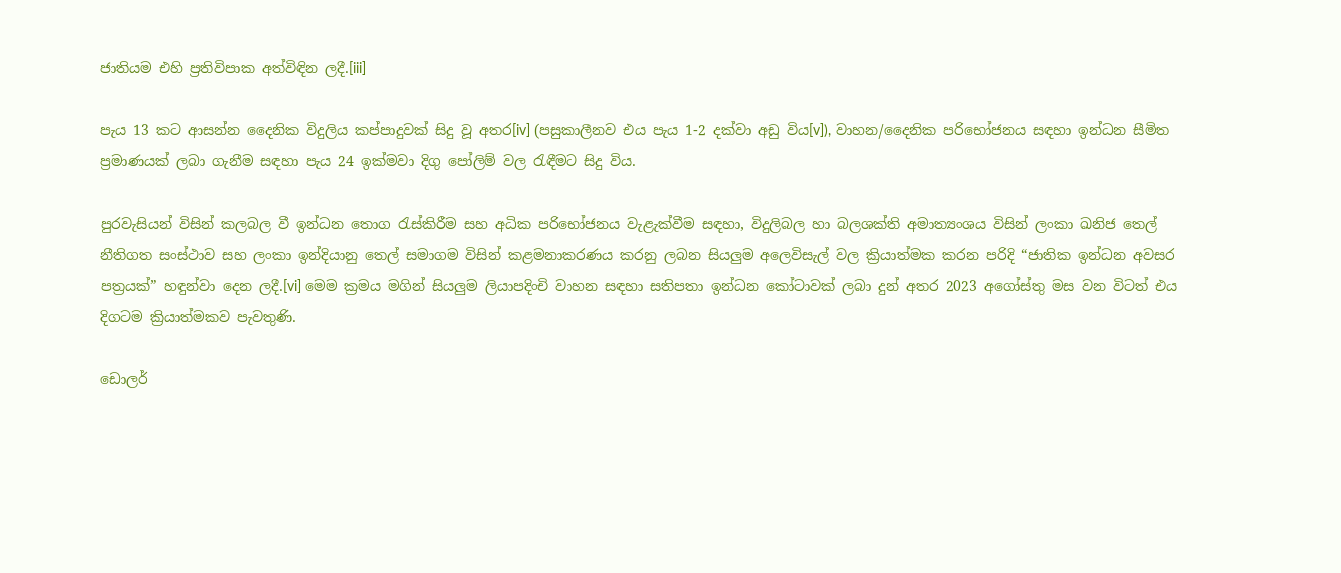ජාතියම එහි ප්‍රතිවිපාක අත්විඳින ලදී.[iii]

පැය 13 කට ආසන්න දෛනික විදුලිය කප්පාදුවක් සිදු වූ අතර[iv] (පසුකාලීනව එය පැය 1-2 දක්වා අඩු විය[v]), වාහන/දෛනික පරිභෝජනය සඳහා ඉන්ධන සීමිත ප්‍රමාණයක් ලබා ගැනීම සඳහා පැය 24 ඉක්මවා දිගු පෝලිම් වල රැඳීමට සිදු විය.

පුරවැසියන් විසින් කලබල වී ඉන්ධන තොග රැස්කිරීම සහ අධික පරිභෝජනය වැළැක්වීම සඳහා, විදුලිබල හා බලශක්ති අමාත්‍යංශය විසින් ලංකා ඛනිජ තෙල් නීතිගත සංස්ථාව සහ ලංකා ඉන්දියානු තෙල් සමාගම විසින් කළමනාකරණය කරනු ලබන සියලුම අලෙවිසැල් වල ක්‍රියාත්මක කරන පරිදි “ජාතික ඉන්ධන අවසර පත්‍රයක්” හඳුන්වා දෙන ලදී.[vi] මෙම ක්‍රමය මගින් සියලුම ලියාපදිංචි වාහන සඳහා සතිපතා ඉන්ධන කෝටාවක් ලබා දුන් අතර 2023 අගෝස්තු මස වන විටත් එය දිගටම ක්‍රියාත්මකව පැවතුණි.

ඩොලර්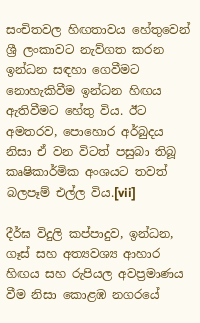සංචිතවල හිඟතාවය හේතුවෙන් ශ්‍රී ලංකාවට නැව්ගත කරන ඉන්ධන සඳහා ගෙවීමට නොහැකිවීම ඉන්ධන හිඟය ඇතිවීමට හේතු විය. ඊට අමතරව, පොහොර අර්බුදය නිසා ඒ වන විටත් පසුබා තිබූ කෘෂිකාර්මික අංශයට තවත් බලපෑම් එල්ල විය.[vii]

දීර්ඝ විදුලි කප්පාදුව, ඉන්ධන, ගෑස් සහ අත්‍යවශ්‍ය ආහාර හිඟය සහ රුපියල අවප්‍රමාණය වීම නිසා කොළඹ නගරයේ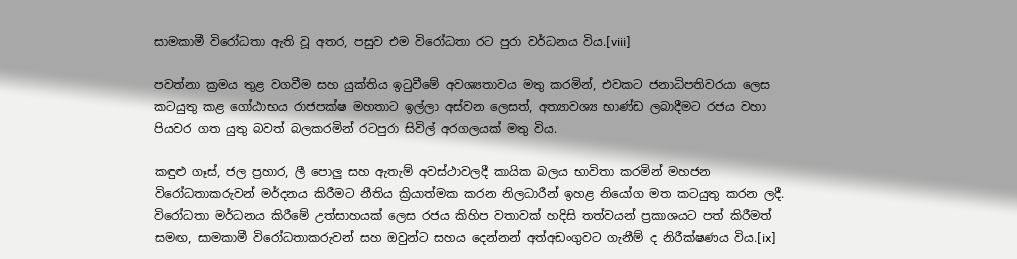සාමකාමී විරෝධතා ඇති වූ අතර, පසුව එම විරෝධතා රට පුරා වර්ධනය විය.[viii]

පවත්නා ක්‍රමය තුළ වගවීම සහ යුක්තිය ඉටුවීමේ අවශ්‍යතාවය මතු කරමින්, එවකට ජනාධිපතිවරයා ලෙස කටයුතු කළ ගෝඨාභය රාජපක්ෂ මහතාට ඉල්ලා අස්වන ලෙසත්, අත්‍යාවශ්‍ය භාණ්ඩ ලබාදීමට රජය වහා පියවර ගත යුතු බවත් බලකරමින් රටපුරා සිවිල් අරගලයක් මතු විය.

කඳුළු ගෑස්, ජල ප්‍රහාර, ලී පොලු සහ ඇතැම් අවස්ථාවලදී කායික බලය භාවිතා කරමින් මහජන විරෝධතාකරුවන් මර්දනය කිරීමට නීතිය ක්‍රියාත්මක කරන නිලධාරීන් ඉහළ නියෝග මත කටයුතු කරන ලදී. විරෝධතා මර්ධනය කිරීමේ උත්සාහයක් ලෙස රජය කිහිප වතාවක් හදිසි තත්වයන් ප්‍රකාශයට පත් කිරීමත් සමඟ, සාමකාමී විරෝධතාකරුවන් සහ ඔවුන්ට සහය දෙන්නන් අත්අඩංගුවට ගැනීම් ද නිරීක්ෂණය විය.[ix]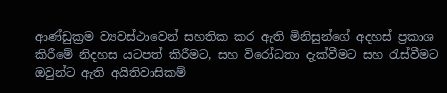ආණ්ඩුක්‍රම ව්‍යවස්ථාවෙන් සහතික කර ඇති මිනිසුන්ගේ අදහස් ප්‍රකාශ කිරීමේ නිදහස යටපත් කිරීමට, සහ විරෝධතා දැක්වීමට සහ රැස්වීමට ඔවුන්ට ඇති අයිතිවාසිකම්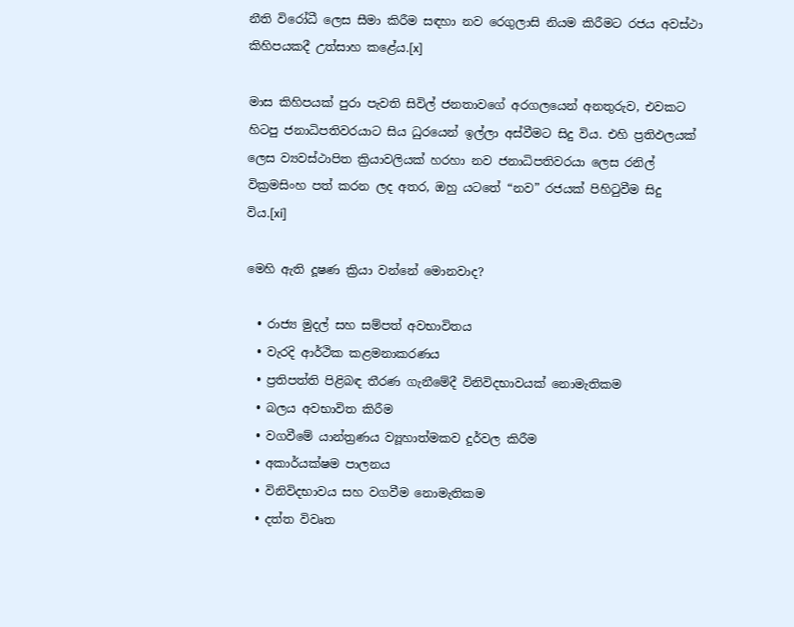නීති විරෝධී ලෙස සීමා කිරීම සඳහා නව රෙගුලාසි නියම කිරීමට රජය අවස්ථා කිහිපයකදී උත්සාහ කළේය.[x]

මාස කිහිපයක් පුරා පැවති සිවිල් ජනතාවගේ අරගලයෙන් අනතුරුව, එවකට හිටපු ජනාධිපතිවරයාට සිය ධුරයෙන් ඉල්ලා අස්වීමට සිදු විය. එහි ප්‍රතිඵලයක් ලෙස ව්‍යවස්ථාපිත ක්‍රියාවලියක් හරහා නව ජනාධිපතිවරයා ලෙස රනිල් වික්‍රමසිංහ පත් කරන ලද අතර, ඔහු යටතේ “නව” රජයක් පිහිටුවීම සිදු විය.[xi]

මෙහි ඇති දූෂණ ක්‍රියා වන්නේ මොනවාද?

  • රාජ්‍ය මුදල් සහ සම්පත් අවභාවිතය
  • වැරදි ආර්ථික කළමනාකරණය
  • ප්‍රතිපත්ති පිළිබඳ තීරණ ගැනීමේදී විනිවිදභාවයක් නොමැතිකම
  • බලය අවභාවිත කිරීම
  • වගවීමේ යාන්ත්‍රණය ව්‍යූහාත්මකව දුර්වල කිරීම
  • අකාර්යක්ෂම පාලනය
  • විනිවිදභාවය සහ වගවීම නොමැතිකම
  • දත්ත විවෘත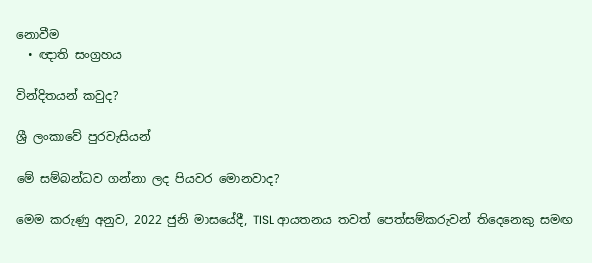නොවීම
  • ඥාති සංග්‍රහය

වින්දිතයන් කවුද?

ශ්‍රී ලංකාවේ පුරවැසියන්

මේ සම්බන්ධව ගන්නා ලද පියවර මොනවාද?

මෙම කරුණු අනුව, 2022 ජුනි මාසයේදී, TISL ආයතනය තවත් පෙත්සම්කරුවන් තිදෙනෙකු සමඟ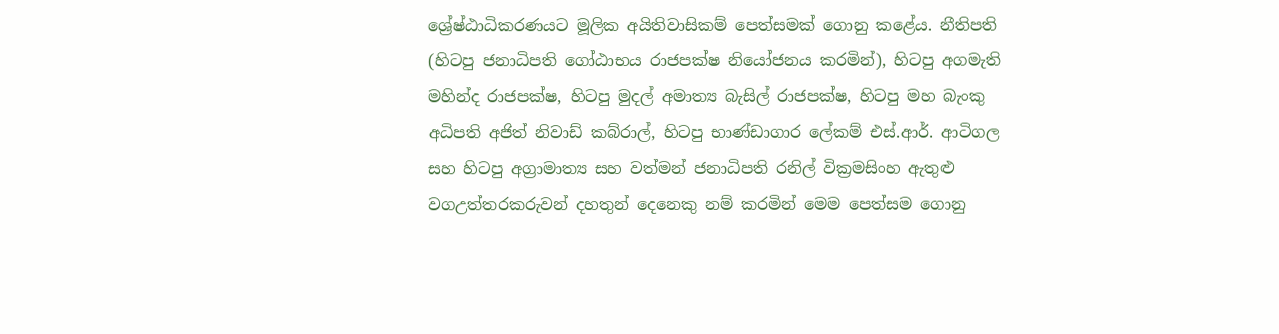ශ්‍රේෂ්ඨාධිකරණයට මූලික අයිතිවාසිකම් පෙත්සමක් ගොනු කළේය. නීතිපති (හිටපු ජනාධිපති ගෝඨාභය රාජපක්ෂ නියෝජනය කරමින්), හිටපු අගමැති මහින්ද රාජපක්ෂ, හිටපු මුදල් අමාත්‍ය බැසිල් රාජපක්ෂ, හිටපු මහ බැංකු අධිපති අජිත් නිවාඩ් කබ්රාල්, හිටපු භාණ්ඩාගාර ලේකම් එස්.ආර්. ආටිගල සහ හිටපු අග්‍රාමාත්‍ය සහ වත්මන් ජනාධිපති රනිල් වික්‍රමසිංහ ඇතුළු වගඋත්තරකරුවන් දහතුන් දෙනෙකු නම් කරමින් මෙම පෙත්සම ගොනු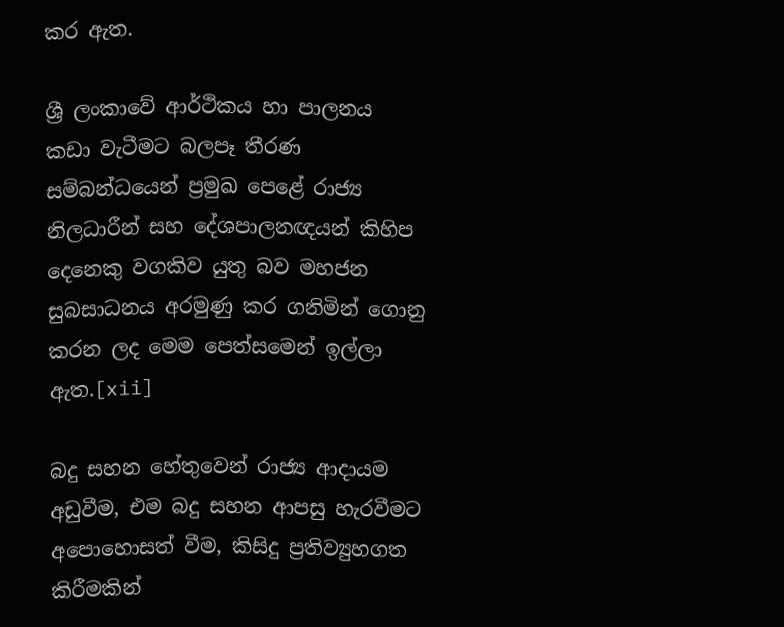කර ඇත.

ශ්‍රී ලංකාවේ ආර්ථිකය හා පාලනය කඩා වැටීමට බලපෑ තීරණ සම්බන්ධයෙන් ප්‍රමුඛ පෙළේ රාජ්‍ය නිලධාරීන් සහ දේශපාලනඥයන් කිහිප දෙනෙකු වගකිව යුතු බව මහජන සුබසාධනය අරමුණු කර ගනිමින් ගොනු කරන ලද මෙම පෙත්සමෙන් ඉල්ලා ඇත.[xii]

බදු සහන හේතුවෙන් රාජ්‍ය ආදායම අඩුවීම, එම බදු සහන ආපසු හැරවීමට අපොහොසත් වීම, කිසිදු ප්‍රතිව්‍යුහගත කිරීමකින්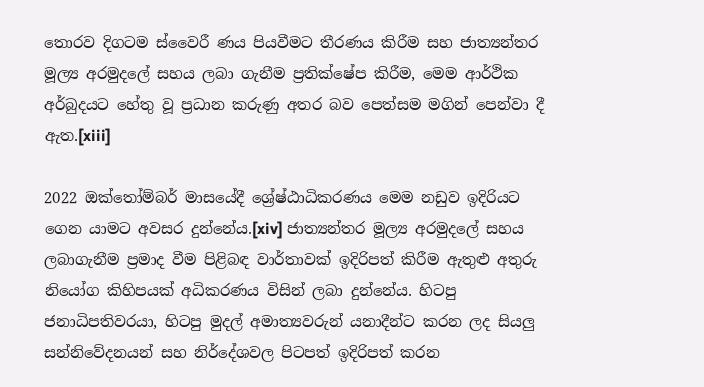තොරව දිගටම ස්වෛරී ණය පියවීමට තීරණය කිරීම සහ ජාත්‍යන්තර මූල්‍ය අරමුදලේ සහය ලබා ගැනීම ප්‍රතික්ෂේප කිරීම, මෙම ආර්ථික අර්බුදයට හේතු වූ ප්‍රධාන කරුණු අතර බව පෙත්සම මගින් පෙන්වා දී ඇත.[xiii]

2022 ඔක්තෝම්බර් මාසයේදී ශ්‍රේෂ්ඨාධිකරණය මෙම නඩුව ඉදිරියට ගෙන යාමට අවසර දුන්නේය.[xiv] ජාත්‍යන්තර මූල්‍ය අරමුදලේ සහය ලබාගැනීම ප්‍රමාද වීම පිළිබඳ වාර්තාවක් ඉදිරිපත් කිරීම ඇතුළු අතුරු නියෝග කිහිපයක් අධිකරණය විසින් ලබා දුන්නේය. හිටපු ජනාධිපතිවරයා, හිටපු මුදල් අමාත්‍යවරුන් යනාදීන්ට කරන ලද සියලු සන්නිවේදනයන් සහ නිර්දේශවල පිටපත් ඉදිරිපත් කරන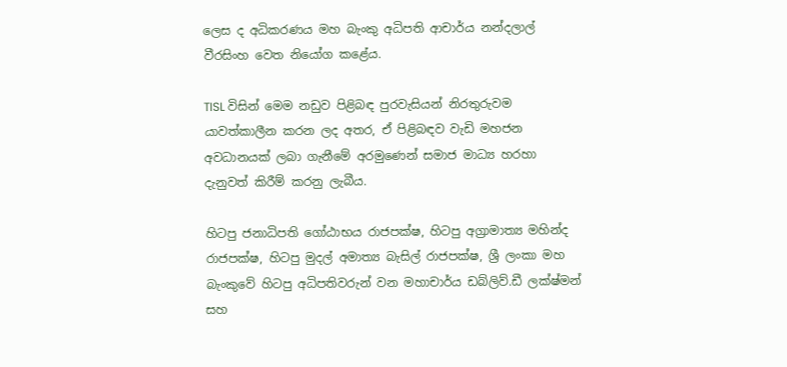ලෙස ද අධිකරණය මහ බැංකු අධිපති ආචාර්ය නන්දලාල් වීරසිංහ වෙත නියෝග කළේය.

TISL විසින් මෙම නඩුව පිළිබඳ පුරවැසියන් නිරතුරුවම යාවත්කාලීන කරන ලද අතර, ඒ පිළිබඳව වැඩි මහජන අවධානයක් ලබා ගැනීමේ අරමුණෙන් සමාජ මාධ්‍ය හරහා දැනුවත් කිරීම් කරනු ලැබීය.

හිටපු ජනාධිපති ගෝඨාභය රාජපක්ෂ, හිටපු අග්‍රාමාත්‍ය මහින්ද රාජපක්ෂ, හිටපු මුදල් අමාත්‍ය බැසිල් රාජපක්ෂ, ශ්‍රී ලංකා මහ බැංකුවේ හිටපු අධිපතිවරුන් වන මහාචාර්ය ඩබ්ලිව්.ඩී ලක්ෂ්මන් සහ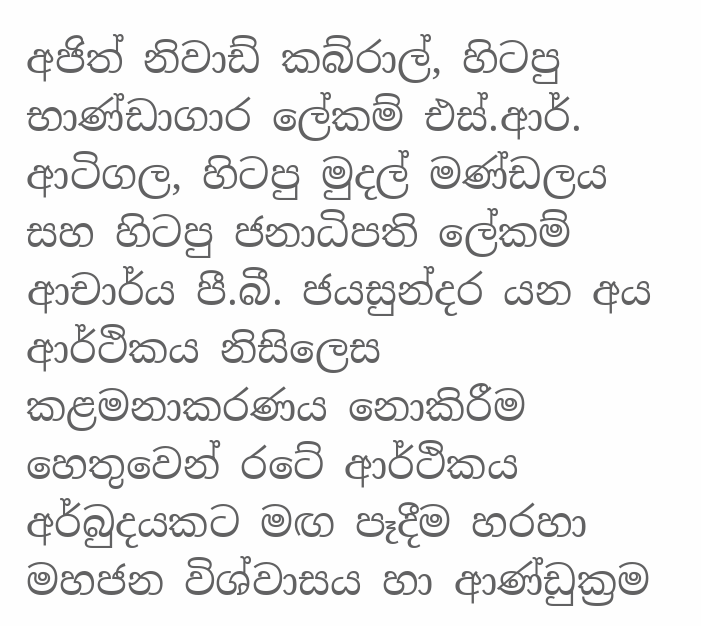අජිත් නිවාඩ් කබ්රාල්, හිටපු භාණ්ඩාගාර ලේකම් එස්.ආර්. ආටිගල, හිටපු මුදල් මණ්ඩලය සහ හිටපු ජනාධිපති ලේකම් ආචාර්ය පී.බී. ජයසුන්දර යන අය ආර්ථිකය නිසිලෙස කළමනාකරණය නොකිරීම හෙතුවෙන් රටේ ආර්ථිකය අර්බුදයකට මඟ පෑදීම හරහා මහජන විශ්වාසය හා ආණ්ඩුක්‍රම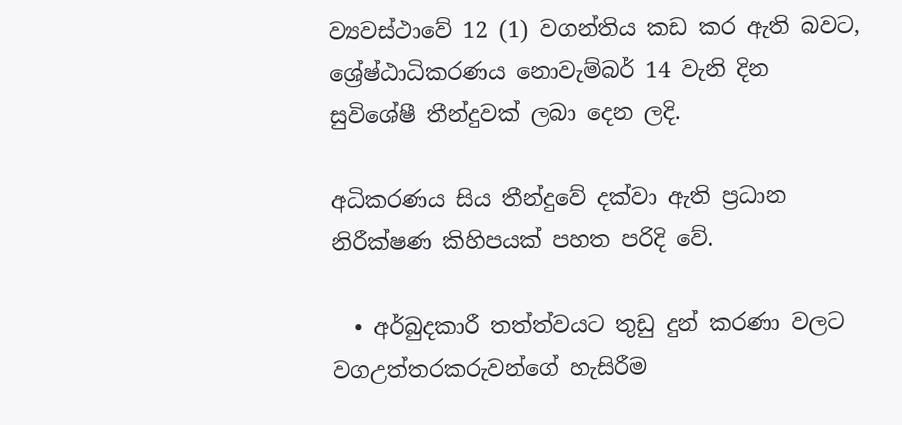ව්‍යවස්ථාවේ 12 (1) වගන්තිය කඩ කර ඇති බවට,  ශ්‍රේෂ්ඨාධිකරණය නොවැම්බර් 14 වැනි දින සුවිශේෂී තීන්දුවක් ලබා දෙන ලදි.

අධිකරණය සිය තීන්දුවේ දක්වා ඇති ප්‍රධාන නිරීක්ෂණ කිහිපයක් පහත පරිදි වේ.

  • අර්බුදකාරී තත්ත්වයට තුඩු දුන් කරණා වලට වගඋත්තරකරුවන්ගේ හැසිරීම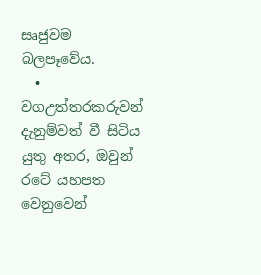සෘජුවම බලපෑවේය.
  • වගඋත්තරකරුවන් දැනුම්වත් වී සිටිය යුතු අතර, ඔවුන් රටේ යහපත වෙනුවෙන්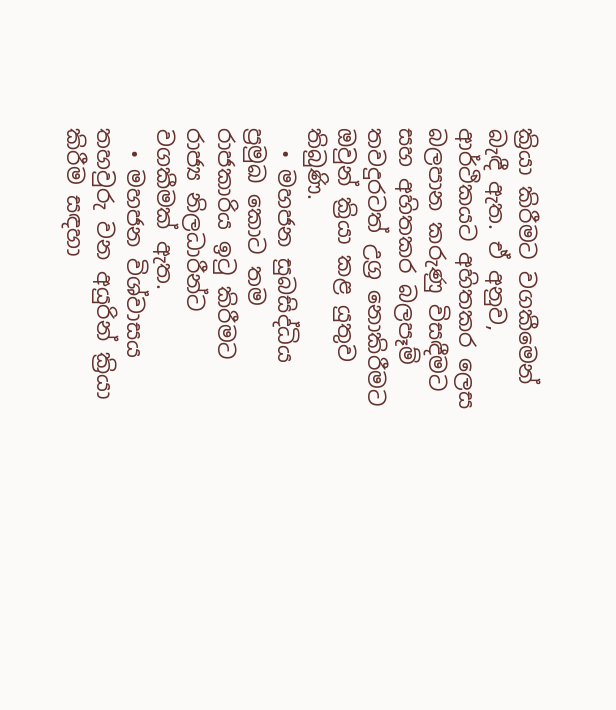ක්‍රියා කිරීමට වගකීමෙන් බැඳී ඇත. ඒ අනුව, ආර්ථිකයට අහිතකර ලෙස බලපාන කරුණු විසඳීමට සහ අහිතකර බලපෑම් තවදුරටත් උග්‍ර නොකිරීමට ඔවුන් ක්‍රියා කළ යුතුව තිබුණි.
  • මහජන සුබසිද්ධිය ප්‍රමුඛ කොට තම රාජකාරිය ඉටු කිරීමට රාජ්‍ය නිලධාරීන්ට වගකීමක් ඇත.
  • මහජන විශ්වාසය තහවුරු වන අයුරින් ක්‍රියා කිරීම සඳහා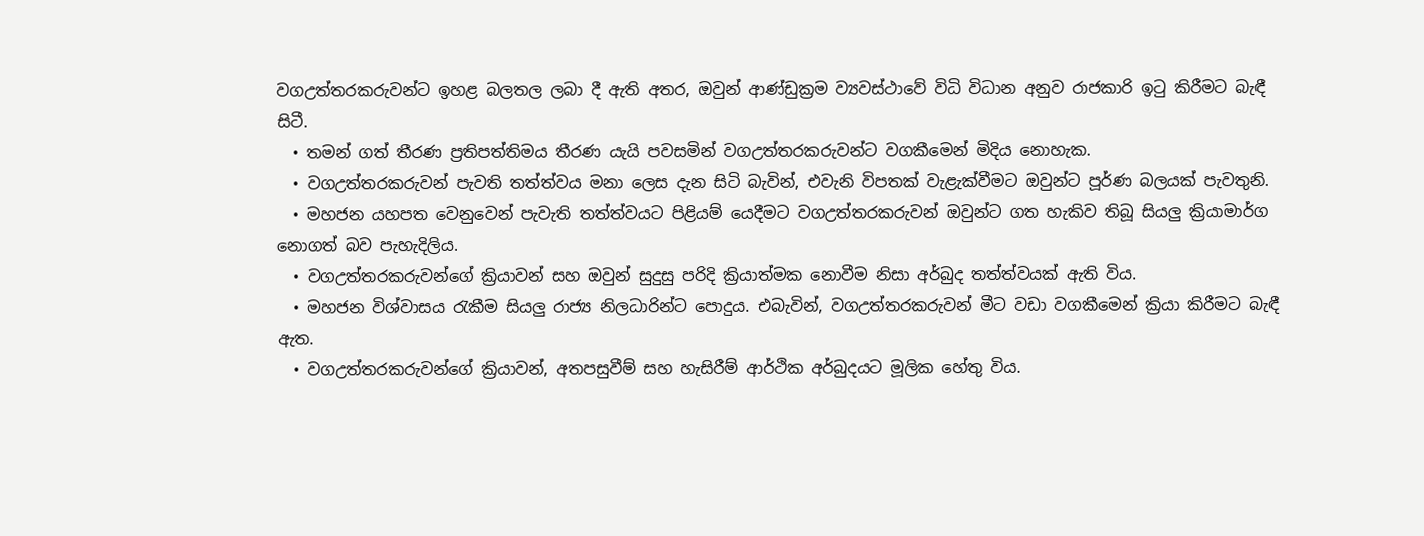වගඋත්තරකරුවන්ට ඉහළ බලතල ලබා දී ඇති අතර, ඔවුන් ආණ්ඩුක්‍රම ව්‍යවස්ථාවේ විධි විධාන අනුව රාජකාරි ඉටු කිරීමට බැඳී සිටී.
  • තමන් ගත් තීරණ ප්‍රතිපත්තිමය තීරණ යැයි පවසමින් වගඋත්තරකරුවන්ට වගකීමෙන් මිදිය නොහැක.
  • වගඋත්තරකරුවන් පැවති තත්ත්වය මනා ලෙස දැන සිටි බැවින්, එවැනි විපතක් වැළැක්වීමට ඔවුන්ට පූර්ණ බලයක් පැවතුනි.
  • මහජන යහපත වෙනුවෙන් පැවැති තත්ත්වයට පිළියම් යෙදීමට වගඋත්තරකරුවන් ඔවුන්ට ගත හැකිව තිබූ සියලු ක්‍රියාමාර්ග නොගත් බව පැහැදිලිය.
  • වගඋත්තරකරුවන්ගේ ක්‍රියාවන් සහ ඔවුන් සුදුසු පරිදි ක්‍රියාත්මක නොවීම නිසා අර්බුද තත්ත්වයක් ඇති විය.
  • මහජන විශ්වාසය රැකීම සියලු රාජ්‍ය නිලධාරින්ට පොදුය. එබැවින්, වගඋත්තරකරුවන් මීට වඩා වගකීමෙන් ක්‍රියා කිරීමට බැඳී ඇත.
  • වගඋත්තරකරුවන්ගේ ක්‍රියාවන්, අතපසුවීම් සහ හැසිරීම් ආර්ථික අර්බුදයට මූලික හේතු විය.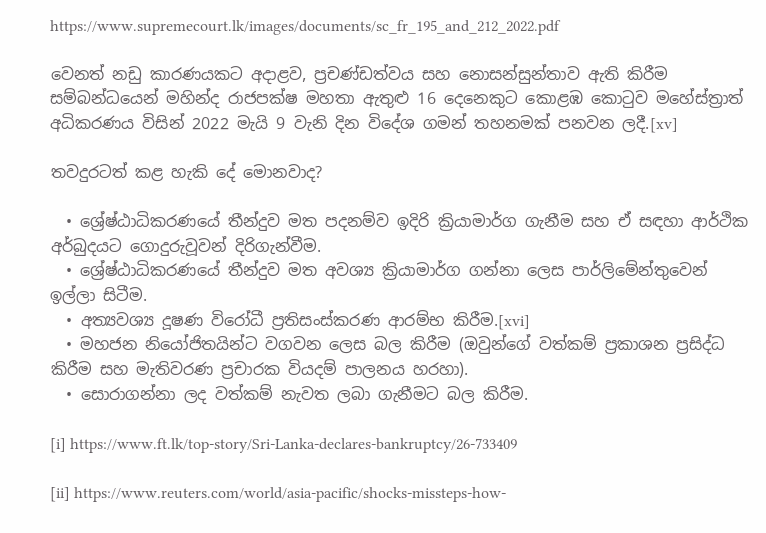https://www.supremecourt.lk/images/documents/sc_fr_195_and_212_2022.pdf

වෙනත් නඩු කාරණයකට අදාළව, ප්‍රචණ්ඩත්වය සහ නොසන්සුන්තාව ඇති කිරීම සම්බන්ධයෙන් මහින්ද රාජපක්ෂ මහතා ඇතුළු 16 දෙනෙකුට කොළඹ කොටුව මහේස්ත්‍රාත් අධිකරණය විසින් 2022 මැයි 9 වැනි දින විදේශ ගමන් තහනමක් පනවන ලදී.[xv]

තවදුරටත් කළ හැකි දේ මොනවාද?

  • ශ්‍රේෂ්ඨාධිකරණයේ තීන්දුව මත පදනම්ව ඉදිරි ක්‍රියාමාර්ග ගැනීම සහ ඒ සඳහා ආර්ථික අර්බුදයට ගොදුරුවූවන් දිරිගැන්වීම.
  • ශ්‍රේෂ්ඨාධිකරණයේ තීන්දුව මත අවශ්‍ය ක්‍රියාමාර්ග ගන්නා ලෙස පාර්ලිමේන්තුවෙන් ඉල්ලා සිටීම.
  • අත්‍යවශ්‍ය දූෂණ විරෝධී ප්‍රතිසංස්කරණ ආරම්භ කිරීම.[xvi]
  • මහජන නියෝජිතයින්ට වගවන ලෙස බල කිරීම (ඔවුන්ගේ වත්කම් ප්‍රකාශන ප්‍රසිද්ධ කිරීම සහ මැතිවරණ ප්‍රචාරක වියදම් පාලනය හරහා).
  • සොරාගන්නා ලද වත්කම් නැවත ලබා ගැනීමට බල කිරීම.

[i] https://www.ft.lk/top-story/Sri-Lanka-declares-bankruptcy/26-733409

[ii] https://www.reuters.com/world/asia-pacific/shocks-missteps-how-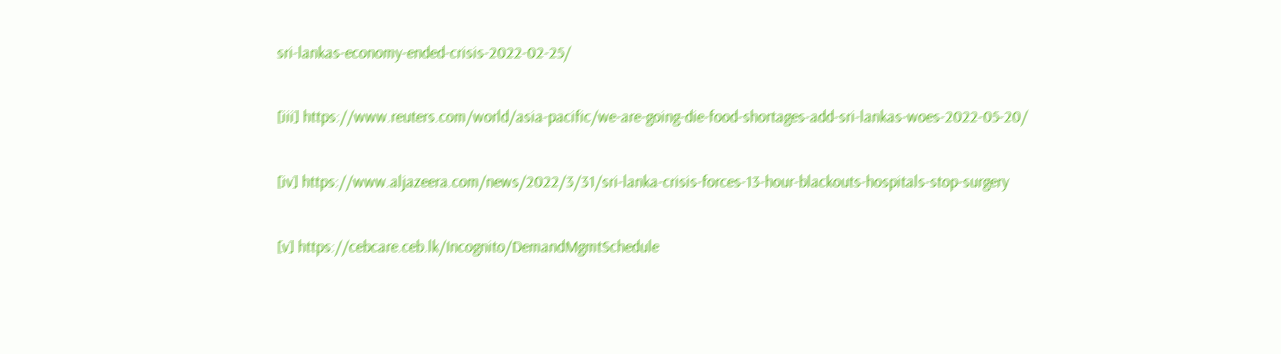sri-lankas-economy-ended-crisis-2022-02-25/

[iii] https://www.reuters.com/world/asia-pacific/we-are-going-die-food-shortages-add-sri-lankas-woes-2022-05-20/

[iv] https://www.aljazeera.com/news/2022/3/31/sri-lanka-crisis-forces-13-hour-blackouts-hospitals-stop-surgery

[v] https://cebcare.ceb.lk/Incognito/DemandMgmtSchedule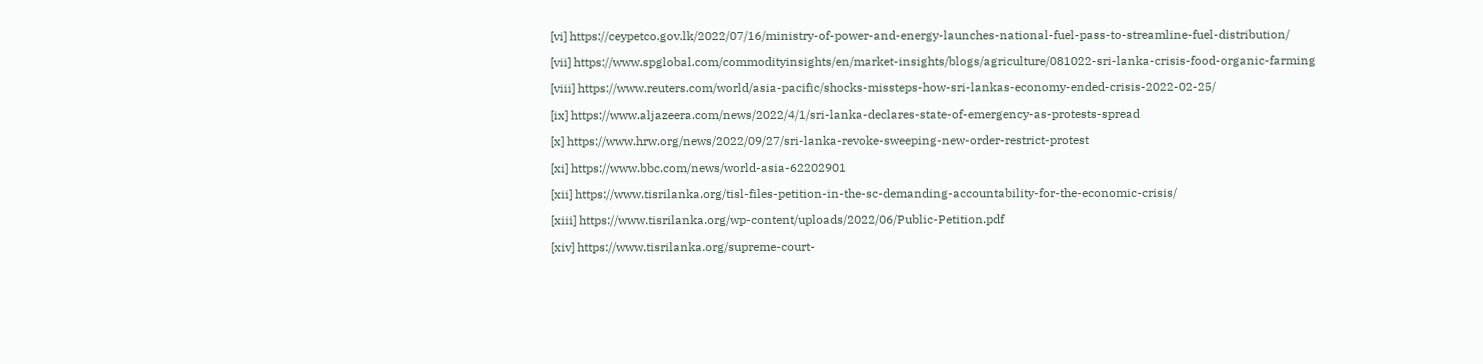[vi] https://ceypetco.gov.lk/2022/07/16/ministry-of-power-and-energy-launches-national-fuel-pass-to-streamline-fuel-distribution/

[vii] https://www.spglobal.com/commodityinsights/en/market-insights/blogs/agriculture/081022-sri-lanka-crisis-food-organic-farming

[viii] https://www.reuters.com/world/asia-pacific/shocks-missteps-how-sri-lankas-economy-ended-crisis-2022-02-25/

[ix] https://www.aljazeera.com/news/2022/4/1/sri-lanka-declares-state-of-emergency-as-protests-spread

[x] https://www.hrw.org/news/2022/09/27/sri-lanka-revoke-sweeping-new-order-restrict-protest

[xi] https://www.bbc.com/news/world-asia-62202901

[xii] https://www.tisrilanka.org/tisl-files-petition-in-the-sc-demanding-accountability-for-the-economic-crisis/

[xiii] https://www.tisrilanka.org/wp-content/uploads/2022/06/Public-Petition.pdf

[xiv] https://www.tisrilanka.org/supreme-court-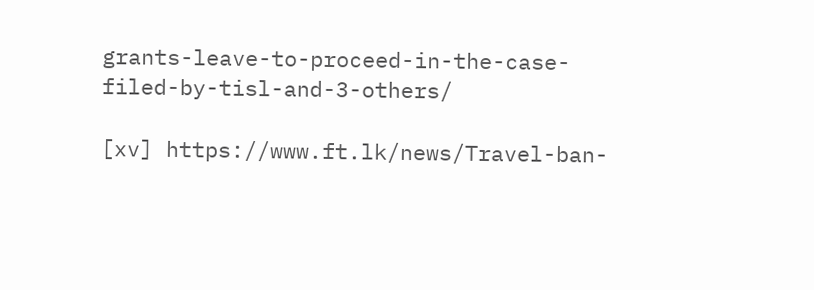grants-leave-to-proceed-in-the-case-filed-by-tisl-and-3-others/

[xv] https://www.ft.lk/news/Travel-ban-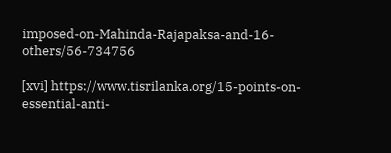imposed-on-Mahinda-Rajapaksa-and-16-others/56-734756

[xvi] https://www.tisrilanka.org/15-points-on-essential-anti-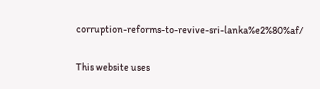corruption-reforms-to-revive-sri-lanka%e2%80%af/

This website uses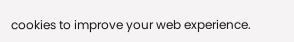cookies to improve your web experience.